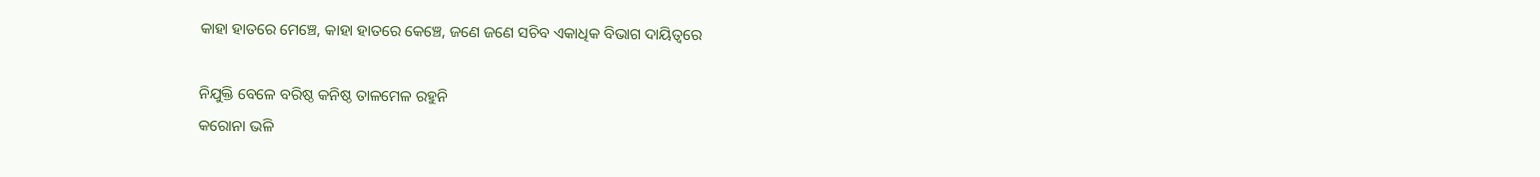କାହା ହାତରେ ମେଞ୍ଚେ, କାହା ହାତରେ କେଞ୍ଚେ, ଜଣେ ଜଣେ ସଚିବ ଏକାଧିକ ବିଭାଗ ଦାୟିତ୍ବରେ

ନିଯୁକ୍ତି ବେଳେ ବରିଷ୍ଠ କନିଷ୍ଠ ତାଳମେଳ ରହୁନି
କରୋନା ଭଳି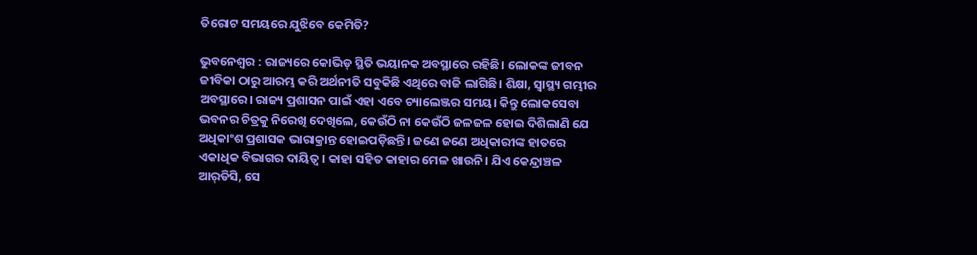ତିରୋଟ ସମୟରେ ଯୁଝିବେ କେମିତି?

ଭୁବନେଶ୍ବର : ରାଜ୍ୟରେ କୋଭିଡ୍ ସ୍ଥିତି ଭୟାନକ ଅବସ୍ଥାରେ ରହିଛି। ଲୋକଙ୍କ ଜୀବନ ଜୀବିକା ଠାରୁ ଆରମ୍ଭ କରି ଅର୍ଥନୀତି ସବୁକିଛି ଏଥିରେ ବାଜି ଲାଗିଛି। ଶିକ୍ଷା, ସ୍ବାସ୍ଥ୍ୟ ଗମ୍ଭୀର ଅବସ୍ଥାରେ। ରାଜ୍ୟ ପ୍ରଶାସନ ପାଇଁ ଏହା ଏବେ ଚ୍ୟାଲେଞ୍ଜର ସମୟ। କିନ୍ତୁ ଲୋକସେବା ଭବନର ଚିତ୍ରକୁ ନିରେଖି ଦେଖିଲେ, କେଉଁଠି ନା କେଉଁଠି ଜଳଜଳ ହୋଇ ଦିଶିଲାଣି ଯେ ଅଧିକାଂଶ ପ୍ରଶାସକ ଭାରାକ୍ରାନ୍ତ ହୋଇପଡ଼ିଛନ୍ତି। ଜଣେ ଜଣେ ଅଧିକାରୀଙ୍କ ହାତରେ ଏକାଧିକ ବିଭାଗର ଦାୟିତ୍ବ। କାହା ସହିତ କାହାର ମେଳ ଖାଉନି। ଯିଏ କେନ୍ଦ୍ରାଞ୍ଚଳ ଆର୍‌ଡିସି, ସେ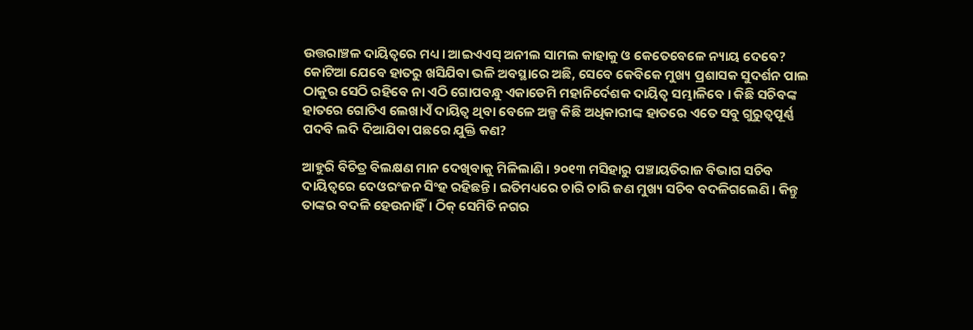ଉତ୍ତରାଞ୍ଚଳ ଦାୟିତ୍ବରେ ମଧ୍ୟ। ଆଇଏଏସ୍ ଅନୀଲ ସାମଲ କାହାକୁ ଓ କେତେବେଳେ ନ୍ୟାୟ ଦେବେ? କୋଟିଆ ଯେବେ ହାତରୁ ଖସିଯିବା ଭଳି ଅବସ୍ଥାରେ ଅଛି, ସେବେ କେବିକେ ମୁଖ୍ୟ ପ୍ରଶାସକ ସୁଦର୍ଶନ ପାଲ ଠାକୁର ସେଠି ରହିବେ ନା ଏଠି ଗୋପବନ୍ଧୁ ଏକାଡେମି ମହାନିର୍ଦେଶକ ଦାୟିତ୍ବ ସମ୍ଭାଳିବେ। କିଛି ସଚିବଙ୍କ ହାତରେ ଗୋଟିଏ ଲେଖାଏଁ ଦାୟିତ୍ବ ଥିବା ବେଳେ ଅଳ୍ପ କିଛି ଅଧିକାରୀଙ୍କ ହାତରେ ଏତେ ସବୁ ଗୁରୁତ୍ବପୂର୍ଣ୍ଣ ପଦବି ଲଦି ଦିଆଯିବା ପଛରେ ଯୁକ୍ତି କଣ?

ଆହୁରି ବିଚିତ୍ର ବିଲକ୍ଷଣ ମାନ ଦେଖିବାକୁ ମିଳିଲାଣି। ୨୦୧୩ ମସିହାରୁ ପଞ୍ଚାୟତିରାଜ ବିଭାଗ ସଚିବ ଦାୟିତ୍ବରେ ଦେଓରଂଜନ ସିଂହ ରହିଛନ୍ତି। ଇତିମଧ୍ୟରେ ଚାରି ଚାରି ଜଣ ମୁଖ୍ୟ ସଚିବ ବଦଳିଗଲେଣି। କିନ୍ତୁ ତାଙ୍କର ବଦଳି ହେଉନାହିଁ। ଠିକ୍ ସେମିତି ନଗର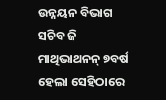ଉନ୍ନୟନ ବିଭାଗ ସଚିବ ଜି ମାଥିଭାଥନନ୍ ୭ବର୍ଷ ହେଲା ସେହିଠାରେ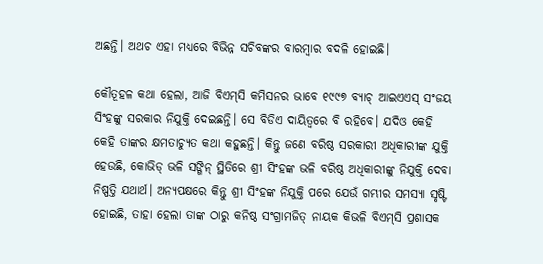ଅଛନ୍ତି। ଅଥଚ ଏହା ମଧ୍ୟରେ ବିଭିନ୍ନ ସଚିବଙ୍କର ବାରମ୍ବାର ବଦଳି ହୋଇଛି।

କୌତୂହଳ କଥା ହେଲା, ଆଜି ବିଏମ୍‌ସି କମିସନର ଭାବେ ୧୯୯୭ ବ୍ୟାଚ୍ ଆଇଏଏସ୍ ସଂଜୟ ସିଂହଙ୍କୁ ସରକାର ନିଯୁକ୍ତି ଦେଇଛନ୍ତି। ସେ ବିଡିଏ ଦାୟିତ୍ବରେ ବି ରହିବେ। ଯଦିଓ କେହି କେହି ତାଙ୍କର କ୍ଷମତାଚ୍ୟୁତ କଥା କହୁଛନ୍ତି। କିନ୍ତୁ ଜଣେ ବରିଷ୍ଠ ସରକାରୀ ଅଧିକାରୀଙ୍କ ଯୁକ୍ତି ହେଉଛି, କୋଭିଡ୍ ଭଳି ସଙ୍ଗିନ୍ ସ୍ଥିତିରେ ଶ୍ରୀ ସିଂହଙ୍କ ଭଳି ବରିଷ୍ଠ ଅଧିକାରୀଙ୍କୁ ନିଯୁକ୍ତି ଦେବା ନିଷ୍ପତ୍ତି ଯଥାର୍ଥ। ଅନ୍ୟପକ୍ଷରେ କିନ୍ତୁ ଶ୍ରୀ ସିଂହଙ୍କ ନିଯୁକ୍ତି ପରେ ଯେଉଁ ଗମ୍ଭୀର ସମସ୍ୟା ସୃଷ୍ଟି ହୋଇଛି, ତାହା ହେଲା ତାଙ୍କ ଠାରୁ କନିଷ୍ଠ ସଂଗ୍ରାମଜିତ୍ ନାୟକ କିଭଳି ବିଏମ୍‌ସି ପ୍ରଶାସକ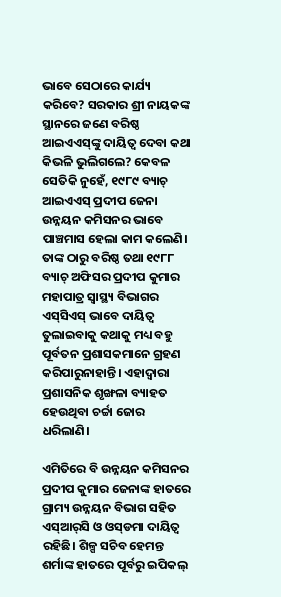ଭାବେ ସେଠାରେ କାର୍ଯ୍ୟ କରିବେ? ସରକାର ଶ୍ରୀ ନାୟକଙ୍କ ସ୍ଥାନରେ ଜଣେ ବରିଷ୍ଠ ଆଇଏଏସ୍‌ଙ୍କୁ ଦାୟିତ୍ବ ଦେବା କଥା କିଭଳି ଭୁଲିଗଲେ? କେବଳ ସେତିକି ନୁହେଁ, ୧୯୮୯ ବ୍ୟାଚ୍ ଆଇଏଏସ୍ ପ୍ରଦୀପ ଜେନା ଉନ୍ନୟନ କମିସନର ଭାବେ ପାଞ୍ଚମାସ ହେଲା କାମ କଲେଣି। ତାଙ୍କ ଠାରୁ ବରିଷ୍ଠ ତଥା ୧୯୮୮ ବ୍ୟାଚ୍ ଅଫିସର ପ୍ରଦୀପ କୁମାର ମହାପାତ୍ର ସ୍ବାସ୍ଥ୍ୟ ବିଭାଗର ଏସ୍‌ସିଏସ୍ ଭାବେ ଦାୟିତ୍ବ ତୁଲାଇବାକୁ କଥାକୁ ମଧ୍ୟ ବହୁ ପୂର୍ବତନ ପ୍ରଶାସକମାନେ ଗ୍ରହଣ କରିପାରୁନାହାନ୍ତି। ଏହାଦ୍ବାରା ପ୍ରଶାସନିକ ଶୃଙ୍ଖଳା ବ୍ୟାହତ ହେଉଥିବା ଚର୍ଚ୍ଚା ଜୋର ଧରିଲାଣି।

ଏମିତିରେ ବି ଉନ୍ନୟନ କମିସନର ପ୍ରଦୀପ କୁମାର ଜେନାଙ୍କ ହାତରେ ଗ୍ରାମ୍ୟ ଉନ୍ନୟନ ବିଭାଗ ସହିତ ଏସ୍‌ଆର୍‌ସି ଓ ଓସ୍‌ଡମା ଦାୟିତ୍ବ ରହିଛି। ଶିଳ୍ପ ସଚିବ ହେମନ୍ତ ଶର୍ମାଙ୍କ ହାତରେ ପୂର୍ବରୁ ଇପିକଲ୍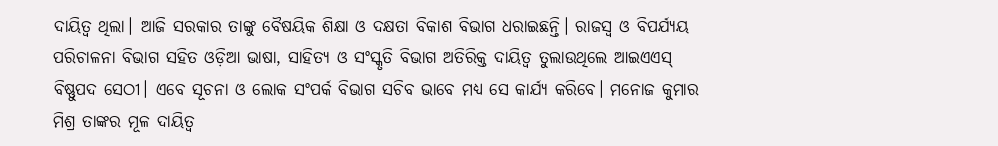ଦାୟିତ୍ବ ଥିଲା। ଆଜି ସରକାର ତାଙ୍କୁ ବୈଷୟିକ ଶିକ୍ଷା ଓ ଦକ୍ଷତା ବିକାଶ ବିଭାଗ ଧରାଇଛନ୍ତି। ରାଜସ୍ବ ଓ ବିପର୍ଯ୍ୟୟ ପରିଚାଳନା ବିଭାଗ ସହିତ ଓଡ଼ିଆ ଭାଷା, ସାହିତ୍ୟ ଓ ସଂସ୍କୃତି ବିଭାଗ ଅତିରିକ୍ତ ଦାୟିତ୍ବ ତୁଲାଉଥିଲେ ଆଇଏଏସ୍ ବିଷ୍ଣୁପଦ ସେଠୀ। ଏବେ ସୂଚନା ଓ ଲୋକ ସଂପର୍କ ବିଭାଗ ସଚିବ ଭାବେ ମଧ୍ୟ ସେ କାର୍ଯ୍ୟ କରିବେ। ମନୋଜ କୁମାର ମିଶ୍ର ତାଙ୍କର ମୂଳ ଦାୟିତ୍ବ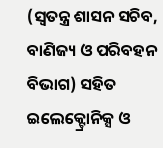(ସ୍ବତନ୍ତ୍ର ଶାସନ ସଚିବ, ବାଣିଜ୍ୟ ଓ ପରିବହନ ବିଭାଗ) ସହିତ ଇଲେକ୍ଟ୍ରୋନିକ୍ସ ଓ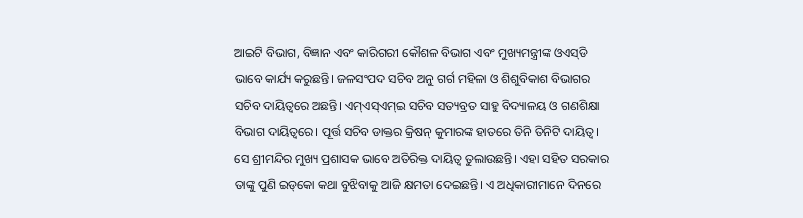ଆଇଟି ବିଭାଗ, ବିଜ୍ଞାନ ଏବଂ କାରିଗରୀ କୌଶଳ ବିଭାଗ ଏବଂ ମୁଖ୍ୟମନ୍ତ୍ରୀଙ୍କ ଓଏସ୍‌ଡି ଭାବେ କାର୍ଯ୍ୟ କରୁଛନ୍ତି। ଜଳସଂପଦ ସଚିବ ଅନୁ ଗର୍ଗ ମହିଳା ଓ ଶିଶୁବିକାଶ ବିଭାଗର ସଚିବ ଦାୟିତ୍ବରେ ଅଛନ୍ତି। ଏମ୍‌ଏସ୍‌ଏମ୍‌ଇ ସଚିବ ସତ୍ୟବ୍ରତ ସାହୁ ବିଦ୍ୟାଳୟ ଓ ଗଣଶିକ୍ଷା ବିଭାଗ ଦାୟିତ୍ବରେ। ପୂର୍ତ୍ତ ସଚିବ ଡାକ୍ତର କ୍ରିଷନ୍ କୁମାରଙ୍କ ହାତରେ ତିନି ତିନିଟି ଦାୟିତ୍ବ। ସେ ଶ୍ରୀମନ୍ଦିର ମୁଖ୍ୟ ପ୍ରଶାସକ ଭାବେ ଅତିରିକ୍ତ ଦାୟିତ୍ବ ତୁଲାଉଛନ୍ତି। ଏହା ସହିତ ସରକାର ତାଙ୍କୁ ପୁଣି ଇଡ୍‌କୋ କଥା ବୁଝିବାକୁ ଆଜି କ୍ଷମତା ଦେଇଛନ୍ତି। ଏ ଅଧିକାରୀମାନେ ଦିନରେ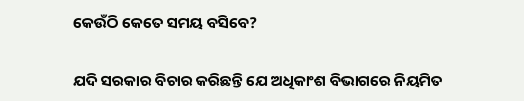କେଉଁଠି କେତେ ସମୟ ବସିବେ?

ଯଦି ସରକାର ବିଚାର କରିଛନ୍ତି ଯେ ଅଧିକାଂଶ ବିଭାଗରେ ନିୟମିତ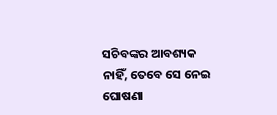ସଚିବଙ୍କର ଆବଶ୍ୟକ ନାହିଁ, ତେବେ ସେ ନେଇ ଘୋଷଣା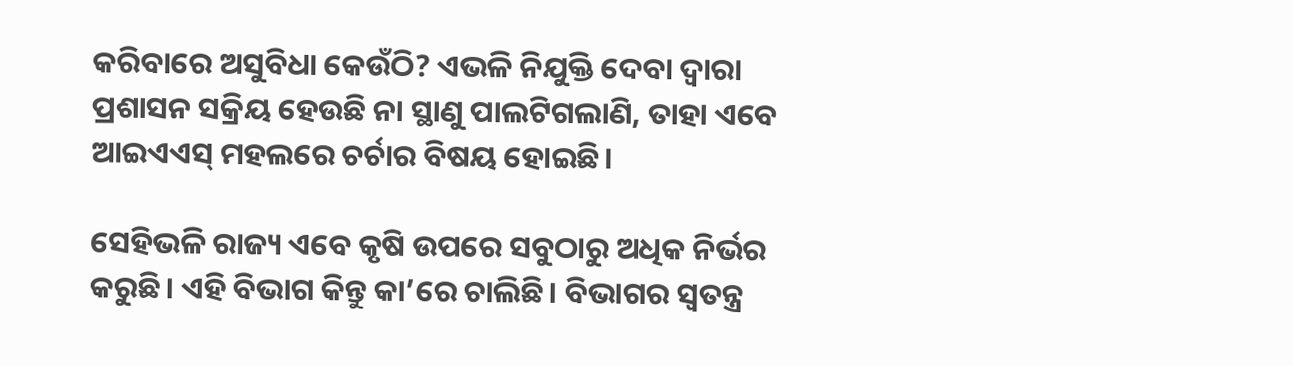କରିବାରେ ଅସୁବିଧା କେଉଁଠି? ଏଭଳି ନିଯୁକ୍ତି ଦେବା ଦ୍ବାରା ପ୍ରଶାସନ ସକ୍ରିୟ ହେଉଛି ନା ସ୍ଥାଣୁ ପାଲଟିଗଲାଣି, ତାହା ଏବେ ଆଇଏଏସ୍ ମହଲରେ ଚର୍ଚାର ବିଷୟ ‌ହୋଇଛି।

ସେହିଭଳି ରାଜ୍ୟ ଏବେ କୃଷି ଉପରେ ସବୁଠାରୁ ଅଧିକ ନିର୍ଭର କରୁଛି। ଏହି ବିଭାଗ କିନ୍ତୁ କା’ରେ ଚାଲିଛି। ବିଭାଗର ସ୍ବତନ୍ତ୍ର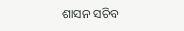ଶାସନ ସଚିବ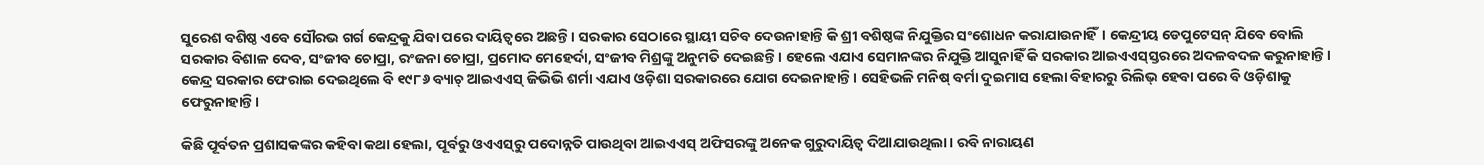ସୁରେଶ ବଶିଷ୍ଠ ଏବେ ସୌରଭ ଗର୍ଗ କେନ୍ଦ୍ରକୁ ଯିବା ପରେ ଦାୟିତ୍ବରେ ଅଛନ୍ତି। ସରକାର ସେଠାରେ ସ୍ଥାୟୀ ସଚିବ ଦେଉନାହାନ୍ତି କି ଶ୍ରୀ ବଶିଷ୍ଠଙ୍କ ନିଯୁକ୍ତିର ସଂଶୋଧନ କରାଯାଉନାହିଁ। କେନ୍ଦ୍ରୀୟ ଡେପୁଟେସନ୍ ଯିବେ ବୋଲି ସରକାର ବିଶାଳ ଦେବ, ସଂଜୀବ ଚୋପ୍ରା, ରଂଜନା ଚୋପ୍ରା, ପ୍ରମୋଦ ମେହେର୍ଦା, ସଂଜୀବ ମିଶ୍ରଙ୍କୁ ଅନୁମତି ଦେଇଛନ୍ତି। ହେଲେ ଏଯାଏ ସେମାନଙ୍କର ନିଯୁକ୍ତି ଆସୁନାହିଁ କି ସରକାର ଆଇଏଏସ୍‌ସ୍ତରରେ ଅଦଳବଦଳ କରୁନାହାନ୍ତି। କେନ୍ଦ୍ର ସରକାର ଫେରାଇ ଦେଇଥିଲେ ବି ୧୯୮୬ ବ୍ୟାଚ୍ ଆଇଏଏସ୍ ଜିଭିଭି ଶର୍ମା ଏଯାଏ ଓଡ଼ିଶା ସରକାରରେ ଯୋଗ ଦେଇନାହାନ୍ତି। ସେହିଭଳି ମନିଷ୍ ବର୍ମା ଦୁଇମାସ ହେଲା ବିହାରରୁ ରିଲିଭ୍ ହେବା ପରେ ବି ଓଡ଼ିଶାକୁ ଫେରୁନାହାନ୍ତି।

କିଛି ପୂର୍ବତନ ପ୍ରଶାସକଙ୍କର କହିବା କଥା ହେଲା, ପୂର୍ବରୁ ଓଏଏସ୍‌ରୁ ପଦୋନ୍ନତି ପାଉଥିବା ଆଇଏଏସ୍ ଅଫିସରଙ୍କୁ ଅନେକ ଗୁରୁଦାୟିତ୍ବ ଦିଆଯାଉଥିଲା। ରବି ନାରାୟଣ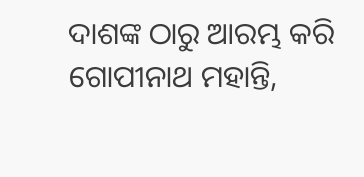ଦାଶଙ୍କ ଠାରୁ ଆରମ୍ଭ କରି ଗୋପୀନାଥ ମହାନ୍ତି,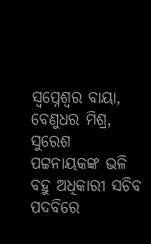ସ୍ବପ୍ନେଶ୍ବର ବାୟା, ବେଣୁଧର ମିଶ୍ର, ସୁରେଶ ପଟ୍ଟନାୟକଙ୍କ ଭଳି ବହୁ ଅଧିକାରୀ ସଚିବ ପଦବିରେ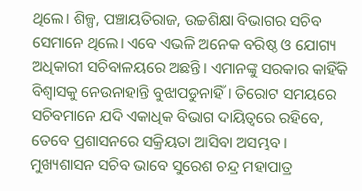ଥିଲେ। ଶିଳ୍ପ, ପଞ୍ଚାୟତିରାଜ, ଉଚ୍ଚଶିକ୍ଷା ବିଭାଗର ସଚିବ ସେମାନେ ଥିଲେ। ଏବେ ଏଭଳି ଅନେକ ବରିଷ୍ଠ ଓ ଯୋଗ୍ୟ ଅଧିକାରୀ ସଚିବାଳୟରେ ଅଛନ୍ତି। ଏମାନଙ୍କୁ ସରକାର କାହିଁକି ବିଶ୍ବାସକୁ ନେଉନାହାନ୍ତି ବୁଝାପଡୁନାହିଁ। ତିରୋଟ ସମୟରେ ସଚିବମାନେ ଯଦି ଏକାଧିକ ବିଭାଗ ଦାୟିତ୍ବରେ ରହିବେ, ତେବେ ପ୍ରଶାସନରେ ସକ୍ରିୟତା ଆସିବା ଅସମ୍ଭବ। ମୁଖ୍ୟଶାସନ ସଚିବ ଭାବେ ସୁରେଶ ଚନ୍ଦ୍ର ମହାପାତ୍ର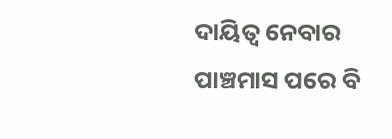ଦାୟିତ୍ବ ନେବାର ପାଞ୍ଚମାସ ପରେ ବି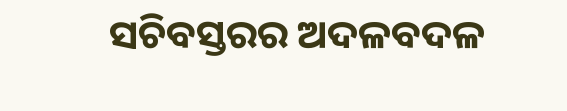ସଚିବସ୍ତରର ଅଦଳବଦଳ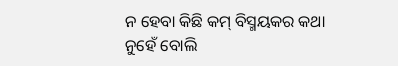ନ ହେବା କିଛି କମ୍ ବିସ୍ମୟକର କଥା ନୁହେଁ ବୋଲି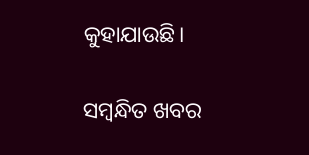କୁହାଯାଉଛି।

ସମ୍ବନ୍ଧିତ ଖବର